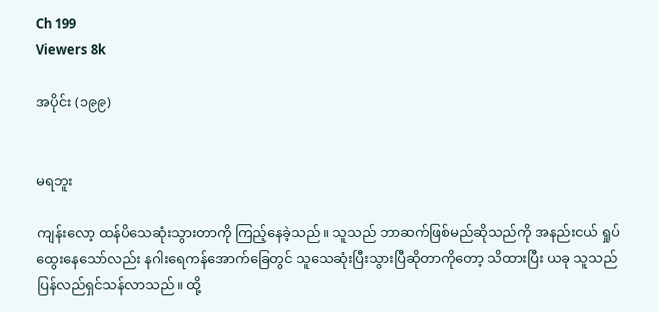Ch 199
Viewers 8k

အပိုင်း (၁၉၉)


မရဘူး

ကျန်းလော့ ထန်ပိသေဆုံးသွားတာကို ကြည့်နေခဲ့သည်။ သူသည် ဘာဆက်ဖြစ်မည်ဆိုသည်ကို အနည်းငယ် ရှုပ်ထွေးနေသော်လည်း နဂါးရေကန်အောက်ခြေတွင် သူသေဆုံးပြီးသွားပြီဆိုတာကိုတော့ သိထားပြီး ယခု သူသည် ပြန်လည်ရှင်သန်လာသည်။ ထို့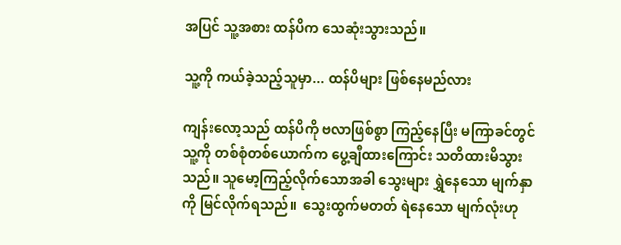အပြင် သူ့အစား ထန်ပိက သေဆုံးသွားသည်။

သူ့ကို ကယ်ခဲ့သည့်သူမှာ... ထန်ပိများ ဖြစ်နေမည်လား

ကျန်းလော့သည် ထန်ပိကို ဗလာဖြစ်စွာ ကြည့်နေပြီး မကြာခင်တွင် သူ့ကို တစ်စုံတစ်ယောက်က ပွေ့ချီထားကြောင်း သတိထားမိသွားသည်။ သူမော့ကြည့်လိုက်သောအခါ သွေးများ ရွှဲနေသော မျက်နှာကို မြင်လိုက်ရသည်။  သွေးထွက်မတတ် ရဲနေသော မျက်လုံးဟု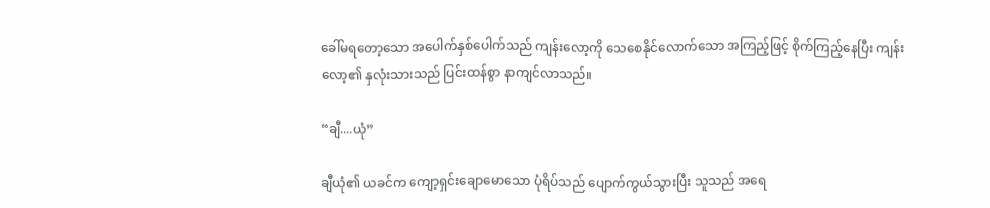ခေါ်မရတော့သော အပေါက်နှစ်ပေါက်သည် ကျန်းလော့ကို သေစေနိုင်လောက်သော အကြည့်ဖြင့် စိုက်ကြည့်နေပြီး ကျန်းလော့၏ နှလုံးသားသည် ပြင်းထန်စွာ နာကျင်လာသည်။

“ချီ....ယုံ”

ချီယုံ၏ ယခင်က ကျော့ရှင်းချောမောသော ပုံရိပ်သည် ပျောက်ကွယ်သွားပြီး သူသည် အရေ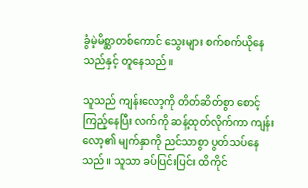ခွံမဲ့မိစ္ဆာတစ်ကောင် သွေးများ စက်စက်ယိုနေသည်နှင့် တူနေသည်။

သူသည် ကျန်းလော့ကို တိတ်ဆိတ်စွာ စောင့်ကြည့်နေပြီး လက်ကို ဆန့်ထုတ်လိုက်ကာ ကျန်းလော့၏ မျက်နှာကို ညင်သာစွာ ပွတ်သပ်နေသည်။ သူသာ ခပ်ပြင်းပြင်း ထိကိုင်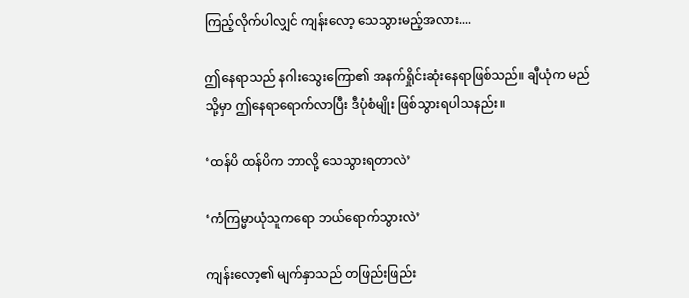ကြည့်လိုက်ပါလျှင် ကျန်းလော့ သေသွားမည့်အလား....

ဤနေရာသည် နဂါးသွေးကြော၏ အနက်ရှိုင်းဆုံးနေရာဖြစ်သည်။ ချီယုံက မည်သို့မှာ ဤနေရာရောက်လာပြီး ဒီပုံစံမျိုး ဖြစ်သွားရပါသနည်း။

‘ထန်ပိ ထန်ပိက ဘာလို့ သေသွားရတာလဲ’

‘ကံကြမ္မာယုံသူကရော ဘယ်ရောက်သွားလဲ’

ကျန်းလော့၏ မျက်နှာသည် တဖြည်းဖြည်း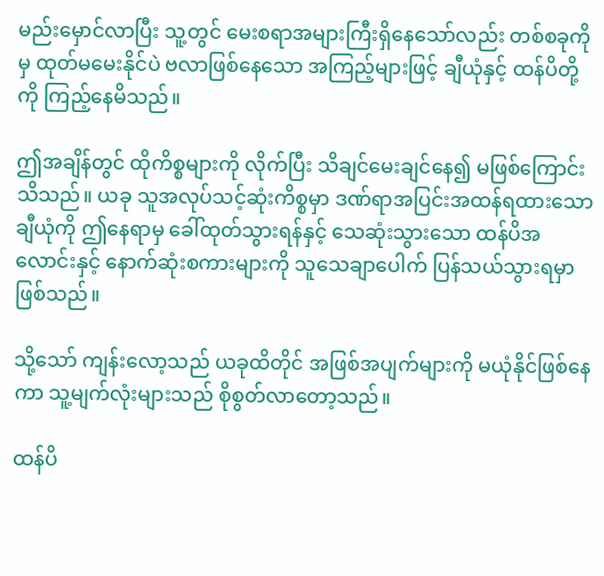မည်းမှောင်လာပြီး သူ့တွင် မေးစရာအများကြီးရှိနေသော်လည်း တစ်စခုကိုမှ ထုတ်မမေးနိုင်ပဲ ဗလာဖြစ်နေသော အကြည့်များဖြင့် ချီယုံနှင့် ထန်ပိတို့ကို ကြည့်နေမိသည်။

ဤအချိန်တွင် ထိုကိစ္စများကို လိုက်ပြီး သိချင်မေးချင်နေ၍ မဖြစ်ကြောင်း သိသည်။ ယခု သူအလုပ်သင့်ဆုံးကိစ္စမှာ ဒဏ်ရာအပြင်းအထန်ရထားသော ချီယုံကို ဤနေရာမှ ခေါ်ထုတ်သွားရန်နှင့် သေဆုံးသွားသော ထန်ပိအလောင်းနှင့် နောက်ဆုံးစကားများကို သူသေချာပေါက် ပြန်သယ်သွားရမှာဖြစ်သည်။

သို့သော် ကျန်းလော့သည် ယခုထိတိုင် အဖြစ်အပျက်များကို မယုံနိုင်ဖြစ်နေကာ သူ့မျက်လုံးများသည် စိုစွတ်လာတော့သည်။

ထန်ပိ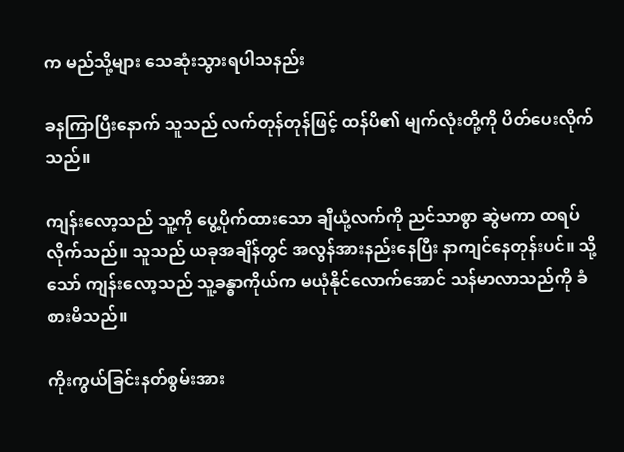က မည်သို့များ သေဆုံးသွားရပါသနည်း

ခနကြာပြီးနောက် သူသည် လက်တုန်တုန်ဖြင့် ထန်ပိ၏ မျက်လုံးတို့ကို ပိတ်ပေးလိုက်သည်။

ကျန်းလော့သည် သူ့ကို ပွေ့ပိုက်ထားသော ချီယုံ့လက်ကို ညင်သာစွာ ဆွဲမကာ ထရပ်လိုက်သည်။ သူသည် ယခုအချိန်တွင် အလွန်အားနည်းနေပြီး နာကျင်နေတုန်းပင်။ သို့သော် ကျန်းလော့သည် သူ့ခန္ဓာကိုယ်က မယုံနိုင်လောက်အောင် သန်မာလာသည်ကို ခံစားမိသည်။

ကိုးကွယ်ခြင်းနတ်စွမ်းအား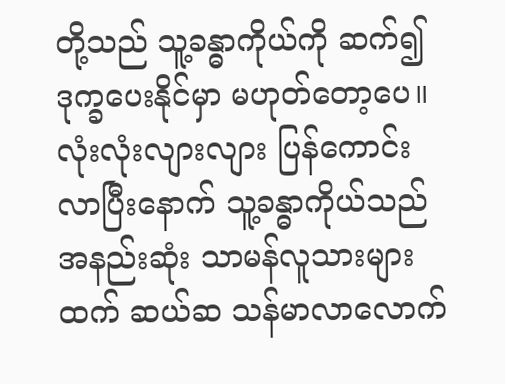တို့သည် သူ့ခန္ဓာကိုယ်ကို ဆက်၍ ဒုက္ခပေးနိုင်မှာ မဟုတ်တော့ပေ။ လုံးလုံးလျားလျား ပြန်ကောင်းလာပြီးနောက် သူ့ခန္ဓာကိုယ်သည် အနည်းဆုံး သာမန်လူသားများထက် ဆယ်ဆ သန်မာလာလောက်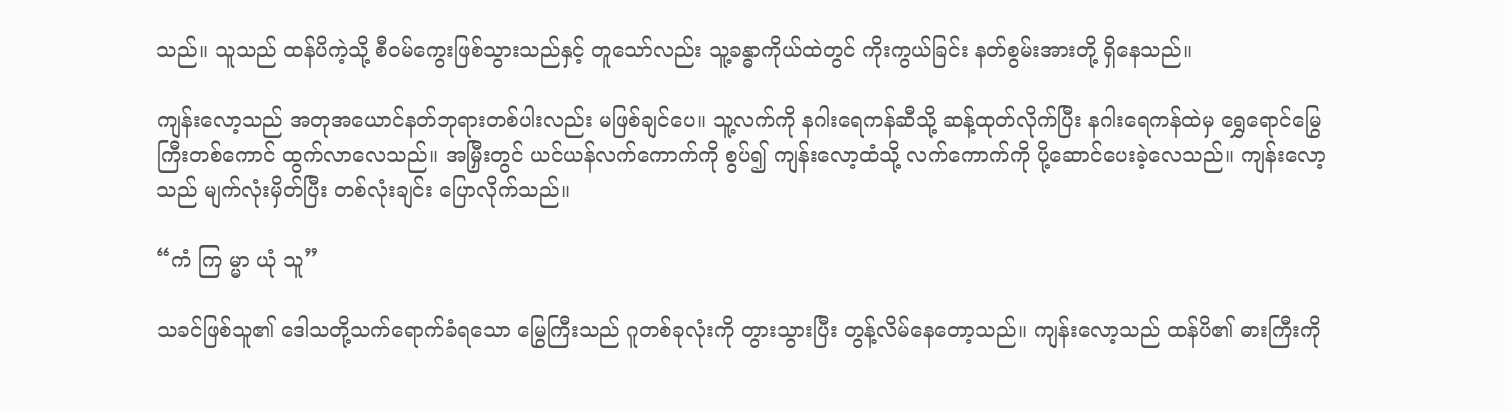သည်။ သူသည် ထန်ပိကဲ့သို့ စီဝမ်ကွေးဖြစ်သွားသည်နှင့် တူသော်လည်း သူ့ခန္ဓာကိုယ်ထဲတွင် ကိုးကွယ်ခြင်း နတ်စွမ်းအားတို့ ရှိနေသည်။

ကျန်းလော့သည် အတုအယောင်နတ်ဘုရားတစ်ပါးလည်း မဖြစ်ချင်ပေ။ သူ့လက်ကို နဂါးရေကန်ဆီသို့ ဆန့်ထုတ်လိုက်ပြီး နဂါးရေကန်ထဲမှ ရွှေရောင်မြွေကြီးတစ်ကောင် ထွက်လာလေသည်။ အမြှီးတွင် ယင်ယန်လက်ကောက်ကို စွပ်၍ ကျန်းလော့ထံသို့ လက်ကောက်ကို ပို့ဆောင်ပေးခဲ့လေသည်။ ကျန်းလော့သည် မျက်လုံးမှိတ်ပြီး တစ်လုံးချင်း ပြောလိုက်သည်။

“ကံ ကြ မ္မာ ယုံ သူ”

သခင်ဖြစ်သူ၏ ဒေါသတို့သက်ရောက်ခံရသော မြွေကြီးသည် ဂူတစ်ခုလုံးကို တွားသွားပြီး တွန့်လိမ်နေတော့သည်။ ကျန်းလော့သည် ထန်ပိ၏ ဓားကြီးကို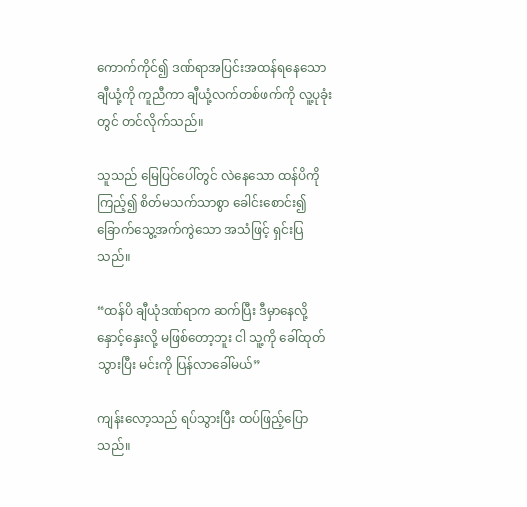ကောက်ကိုင်၍ ဒဏ်ရာအပြင်းအထန်ရနေသော ချီယုံ့ကို ကူညီကာ ချီယုံ့လက်တစ်ဖက်ကို လူ့ပုခုံးတွင် တင်လိုက်သည်။

သူသည် မြေပြင်ပေါ်တွင် လဲနေသော ထန်ပိကို ကြည့်၍ စိတ်မသက်သာစွာ ခေါင်းစောင်း၍ ခြောက်သွေ့အက်ကွဲသော အသံဖြင့် ရှင်းပြသည်။

“ထန်ပိ ချီယုံဒဏ်ရာက ဆက်ပြီး ဒီမှာနေလို့ နှောင့်နှေးလို့ မဖြစ်တော့ဘူး ငါ သူ့ကို ခေါ်ထုတ်သွားပြီး မင်းကို ပြန်လာခေါ်မယ်”

ကျန်းလော့သည် ရပ်သွားပြီး ထပ်ဖြည့်ပြောသည်။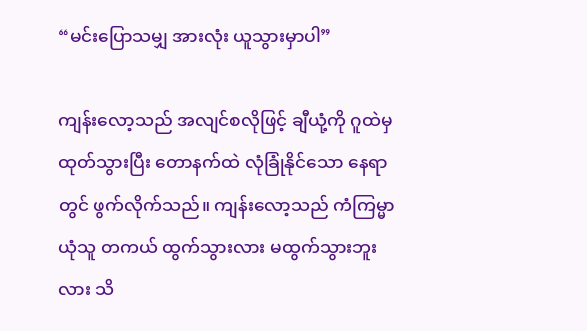“မင်းပြောသမျှ အားလုံး ယူသွားမှာပါ”

ကျန်းလော့သည် အလျင်စလိုဖြင့် ချီယုံ့ကို ဂူထဲမှ ထုတ်သွားပြီး တောနက်ထဲ လုံခြုံနိုင်သော နေရာတွင် ဖွက်လိုက်သည်။ ကျန်းလော့သည် ကံကြမ္မာယုံသူ တကယ် ထွက်သွားလား မထွက်သွားဘူးလား သိ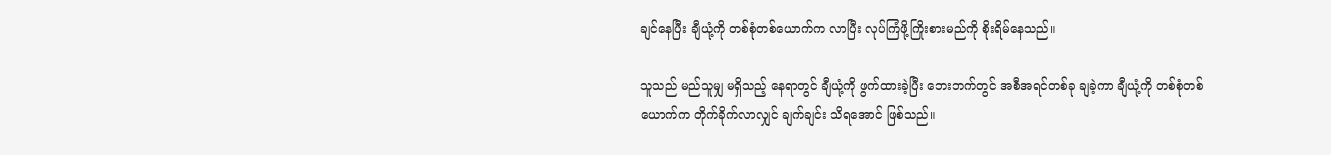ချင်နေပြီး ချီယုံ့ကို တစ်စုံတစ်ယောက်က လာပြီး လုပ်ကြံဖို့ကြိုးစားမည်ကို စိုးရိမ်နေသည်။

သူသည် မည်သူမျှ မရှိသည့် နေရာတွင် ချီယုံ့ကို ဖွက်ထားခဲ့ပြီး ဘေးဘက်တွင် အစီအရင်တစ်ခု ချခဲ့ကာ ချီယုံ့ကို တစ်စုံတစ်ယောက်က တိုက်ခိုက်လာလျှင် ချက်ချင်း သိရအောင် ဖြစ်သည်။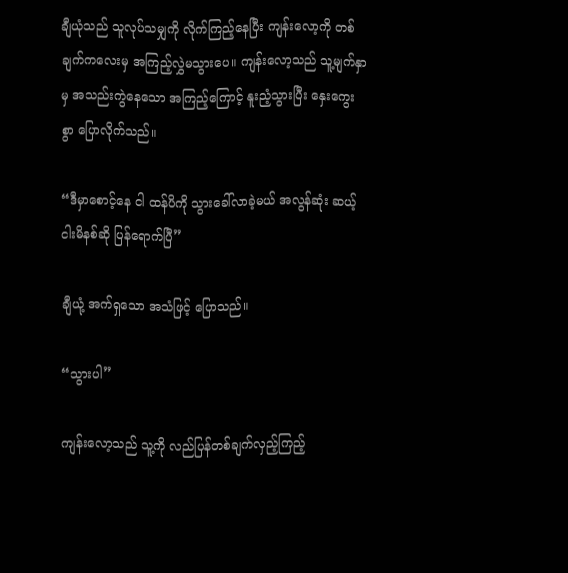ချီယုံသည် သူလုပ်သမျှကို လိုက်ကြည့်နေပြီး ကျန်းလော့ကို တစ်ချက်ကလေးမှ အကြည့်လွှဲမသွားပေ။ ကျန်းလော့သည် သူ့မျက်နှာမှ အသည်းကွဲနေသော အကြည့်ကြောင့် နူးညံ့သွားပြီး နှေးကွေးစွာ ပြောလိုက်သည်။

“ဒီမှာစောင့်နေ ငါ ထန်ပိကို သွားခေါ်လာခဲ့မယ် အလွန်ဆုံး ဆယ့်ငါးမိနစ်ဆို ပြန်ရောက်ပြီ”

ချီယုံ့ အက်ရှသော အသံဖြင့် ပြောသည်။

“သွားပါ”

ကျန်းလော့သည် သူ့ကို လည်ပြန်တစ်ချက်လှည့်ကြည့်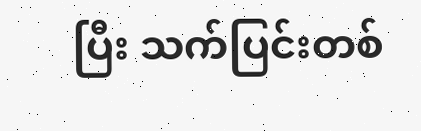ပြီး သက်ပြင်းတစ်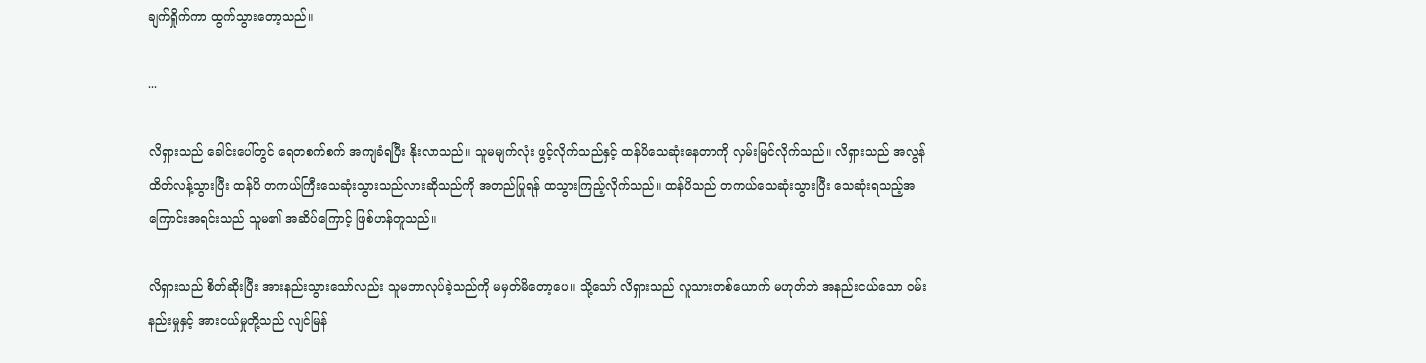ချက်ရှိုက်ကာ ထွက်သွားတော့သည်။

...

လိရှားသည် ခေါင်းပေါ်တွင် ရေတစက်စက် အကျခံရပြီး နိုးလာသည်။ သူမမျက်လုံး ဖွင့်လိုက်သည်နှင့် ထန်ပိသေဆုံးနေတာကို လှမ်းမြင်လိုက်သည်။ လိရှားသည် အလွန်ထိတ်လန့်သွားပြီး ထန်ပိ တကယ်ကြီးသေဆုံးသွားသည်လားဆိုသည်ကို အတည်ပြုရန် ထသွားကြည့်လိုက်သည်။ ထန်ပိသည် တကယ်သေဆုံးသွားပြီး သေဆုံးရသည့်အကြောင်းအရင်းသည် သူမ၏ အဆိပ်ကြောင့် ဖြစ်ဟန်တူသည်။

လိရှားသည် စိတ်ဆိုးပြီး အားနည်းသွားသော်လည်း သူမဘာလုပ်ခဲ့သည်ကို မမှတ်မိတော့ပေ။ သို့သော် လိရှားသည် လူသားတစ်ယောက် မဟုတ်ဘဲ အနည်းငယ်သော ဝမ်းနည်းမှုနှင့် အားငယ်မှုတို့သည် လျင်မြန်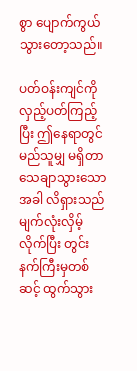စွာ ပျောက်ကွယ်သွားတော့သည်။

ပတ်ဝန်းကျင်ကို လှည့်ပတ်ကြည့်ပြီး ဤနေရာတွင် မည်သူမျှ မရှိတာ သေချာသွားသောအခါ လိရှားသည် မျက်လုံးလှိမ့်လိုက်ပြီး တွင်းနက်ကြီးမှတစ်ဆင့် ထွက်သွား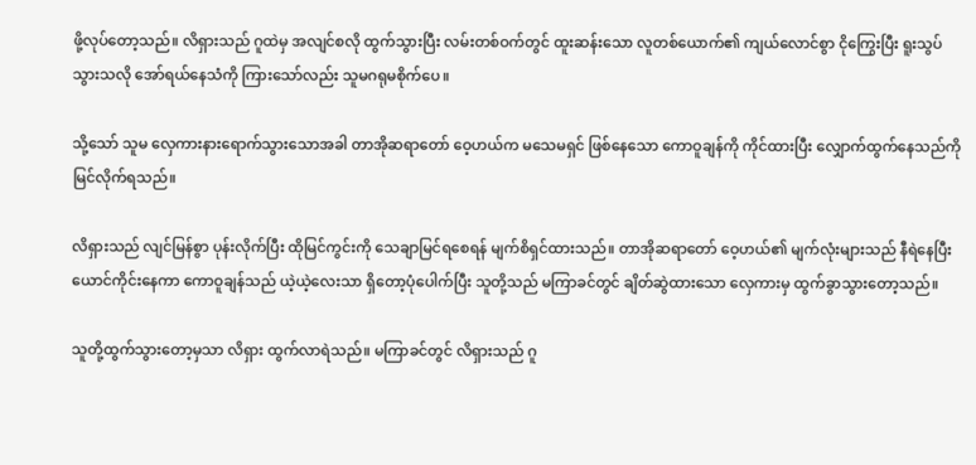ဖို့လုပ်တော့သည်။ လိရှားသည် ဂူထဲမှ အလျင်စလို ထွက်သွားပြီး လမ်းတစ်ဝက်တွင် ထူးဆန်းသော လူတစ်ယောက်၏ ကျယ်လောင်စွာ ငိုကြွေးပြီး ရူးသွပ်သွားသလို အော်ရယ်နေသံကို ကြားသော်လည်း သူမဂရုမစိုက်ပေ။

သို့သော် သူမ လှေကားနားရောက်သွားသောအခါ တာအိုဆရာတော် ဝေ့ဟယ်က မသေမရှင် ဖြစ်နေသော ကောဝူချန်ကို ကိုင်ထားပြီး လျှောက်ထွက်နေသည်ကို မြင်လိုက်ရသည်။

လိရှားသည် လျင်မြန်စွာ ပုန်းလိုက်ပြီး ထိုမြင်ကွင်းကို သေချာမြင်ရစေရန် မျက်စိရှင်ထားသည်။ တာအိုဆရာတော် ဝေ့ဟယ်၏ မျက်လုံးများသည် နီရဲနေပြီး ယောင်ကိုင်းနေကာ ကောဝူချန်သည် ယဲ့ယဲ့လေးသာ ရှိတော့ပုံပေါက်ပြီး သူတို့သည် မကြာခင်တွင် ချိတ်ဆွဲထားသော လှေကားမှ ထွက်ခွာသွားတော့သည်။

သူတို့ထွက်သွားတော့မှသာ လိရှား ထွက်လာရဲသည်။ မကြာခင်တွင် လိရှားသည် ဂူ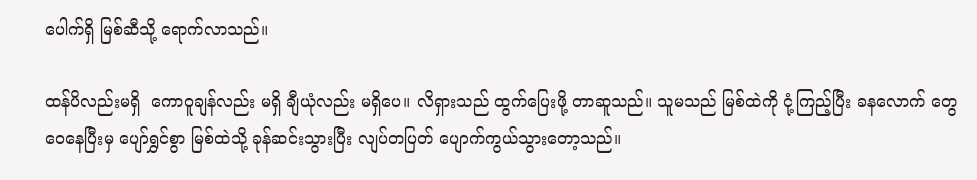ပေါက်ရှိ မြစ်ဆီသို့ ရောက်လာသည်။

ထန်ပိလည်းမရှိ  ကောဝူချန်လည်း မရှိ ချီယုံလည်း မရှိပေ။ လိရှားသည် ထွက်ပြေးဖို့ တာဆူသည်။ သူမသည် မြစ်ထဲကို ငုံ့ကြည့်ပြီး ခနလောက် တွေဝေနေပြီးမှ ပျော်ရွှင်စွာ မြစ်ထဲသို့ ခုန်ဆင်းသွားပြီး လျပ်တပြတ် ပျောက်ကွယ်သွားတော့သည်။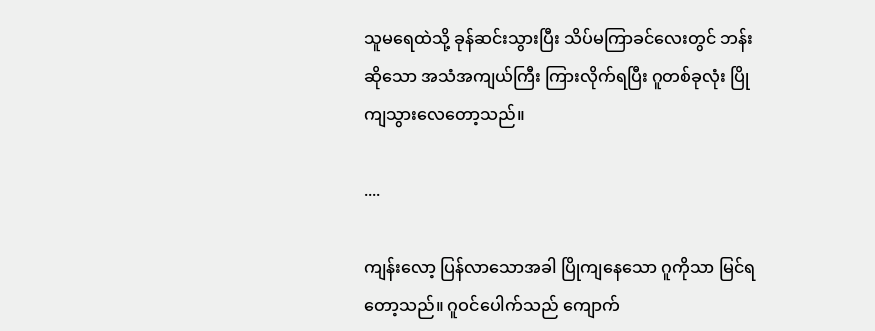သူမရေထဲသို့ ခုန်ဆင်းသွားပြီး သိပ်မကြာခင်လေးတွင် ဘန်းဆိုသော အသံအကျယ်ကြီး ကြားလိုက်ရပြီး ဂူတစ်ခုလုံး ပြိုကျသွားလေတော့သည်။

....

ကျန်းလော့ ပြန်လာသောအခါ ပြိုကျနေသော ဂူကိုသာ မြင်ရတော့သည်။ ဂူဝင်ပေါက်သည် ကျောက်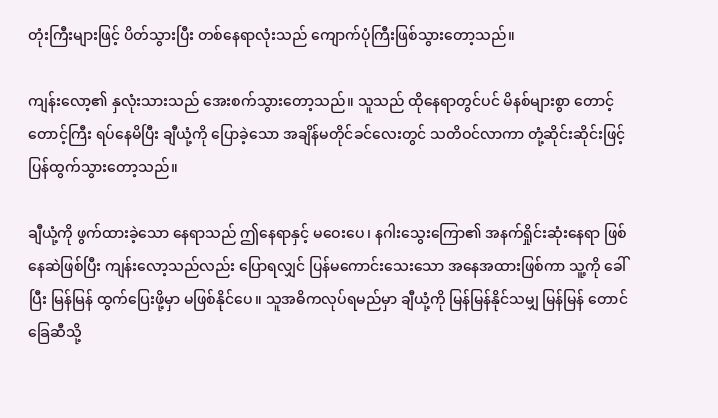တုံးကြီးများဖြင့် ပိတ်သွားပြီး တစ်နေရာလုံးသည် ကျောက်ပုံကြီးဖြစ်သွားတော့သည်။

ကျန်းလော့၏ နှလုံးသားသည် အေးစက်သွားတော့သည်။ သူသည် ထိုနေရာတွင်ပင် မိနစ်များစွာ တောင့်တောင့်ကြီး ရပ်နေမိပြီး ချီယုံ့ကို ပြောခဲ့သော အချိန်မတိုင်ခင်လေးတွင် သတိဝင်လာကာ တုံ့ဆိုင်းဆိုင်းဖြင့် ပြန်ထွက်သွားတော့သည်။

ချီယုံ့ကို ဖွက်ထားခဲ့သော နေရာသည် ဤနေရာနှင့် မဝေးပေ၊ နဂါးသွေးကြော၏ အနက်ရှိုင်းဆုံးနေရာ ဖြစ်နေဆဲဖြစ်ပြီး ကျန်းလော့သည်လည်း ပြောရလျှင် ပြန်မကောင်းသေးသော အနေအထားဖြစ်ကာ သူ့ကို ခေါ်ပြီး မြန်မြန် ထွက်ပြေးဖို့မှာ မဖြစ်နိုင်ပေ။ သူအဓိကလုပ်ရမည်မှာ ချီယုံ့ကို မြန်မြန်နိုင်သမျှ မြန်မြန် တောင်ခြေဆီသို့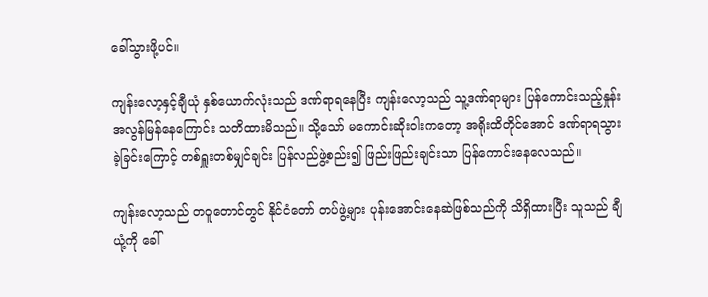ခေါ်သွားဖို့ပင်။

ကျန်းလော့နှင့်ချီယုံ နှစ်ယောက်လုံးသည် ဒဏ်ရာရနေပြီး ကျန်းလော့သည် သူ့ဒဏ်ရာများ ပြန်ကောင်းသည့်နှုန်း အလွန်မြန်နေကြောင်း သတိထားမိသည်။ သို့သော် မကောင်းဆိုးဝါးကတော့ အရိုးထိတိုင်အောင် ဒဏ်ရာရသွားခဲ့ခြင်းကြောင့် တစ်ရှူးတစ်မျှင်ချင်း ပြန်လည်ဖွဲ့စည်း၍ ဖြည်းဖြည်းချင်းသာ ပြန်ကောင်းနေလေသည်။

ကျန်းလော့သည် တဝူတောင်တွင် နိုင်ငံတော် တပ်ဖွဲ့များ ပုန်းအောင်းနေဆဲဖြစ်သည်ကို သိရှိထားပြီး သူသည် ချီယုံ့ကို ခေါ်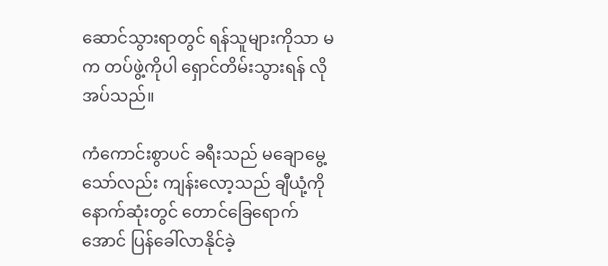ဆောင်သွားရာတွင် ရန်သူများကိုသာ မက တပ်ဖွဲ့ကိုပါ ရှောင်တိမ်းသွားရန် လိုအပ်သည်။

ကံကောင်းစွာပင် ခရီးသည် မချောမွေ့သော်လည်း ကျန်းလော့သည် ချီယုံ့ကို နောက်ဆုံးတွင် တောင်ခြေရောက်အောင် ပြန်ခေါ်လာနိုင်ခဲ့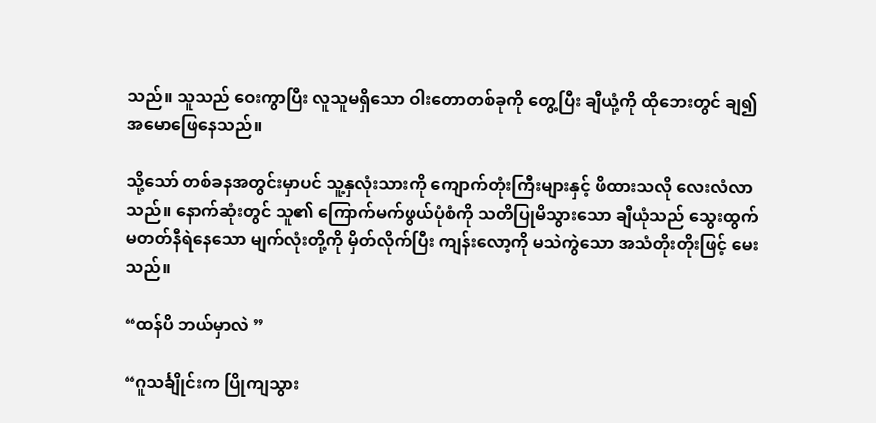သည်။ သူသည် ဝေးကွာပြီး လူသူမရှိသော ဝါးတောတစ်ခုကို တွေ့ပြီး ချီယုံ့ကို ထိုဘေးတွင် ချ၍ အမောဖြေနေသည်။

သို့သော် တစ်ခနအတွင်းမှာပင် သူ့နှလုံးသားကို ကျောက်တုံးကြီးများနှင့် ဖိထားသလို လေးလံလာသည်။ နောက်ဆုံးတွင် သူ၏ ကြောက်မက်ဖွယ်ပုံစံကို သတိပြုမိသွားသော ချီယုံသည် သွေးထွက်မတတ်နီရဲနေသော မျက်လုံးတို့ကို မှိတ်လိုက်ပြီး ကျန်းလော့ကို မသဲကွဲသော အသံတိုးတိုးဖြင့် မေးသည်။

“ထန်ပိ ဘယ်မှာလဲ ”

“ဂူသင်္ချိုင်းက ပြိုကျသွား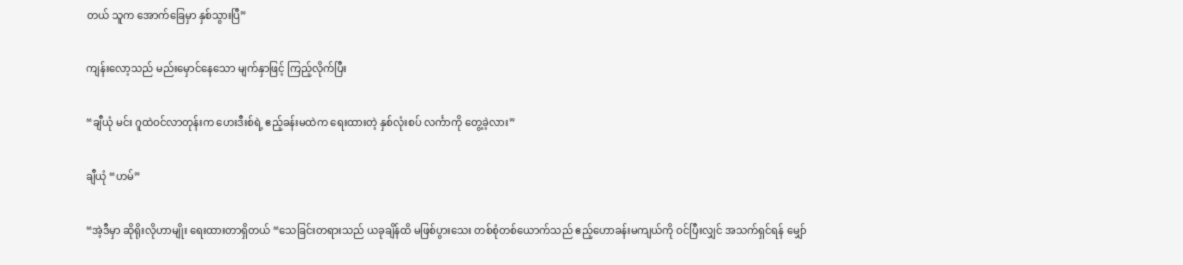တယ် သူက အောက်ခြေမှာ နှစ်သွားပြီ”

ကျန်းလော့သည် မည်းမှောင်နေသော မျက်နှာဖြင့် ကြည့်လိုက်ပြီး

“ချီယုံ မင်း ဂူထဲဝင်လာတုန်းက ဟေးဒီးစ်ရဲ့ ဧည့်ခန်းမထဲက ရေးထားတဲ့ နှစ်လုံးစပ် လင်္ကာကို တွေ့ခဲ့လား”

ချီယုံ “ဟမ်”

“အဲ့ဒီမှာ ဆိုရိုးလိုဟာမျိုး ရေးထားတာရှိတယ် “သေခြင်းတရားသည် ယခုချိန်ထိ မဖြစ်ပွားသေး တစ်စုံတစ်ယောက်သည် ဧည့်ဟောခန်းမကျယ်ကို ဝင်ပြီးလျှင် အသက်ရှင်ရန် မျှော်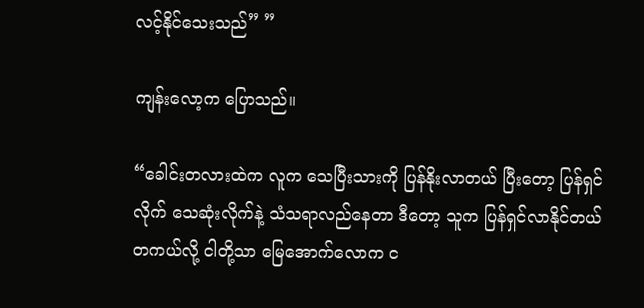လင့်နိုင်သေးသည်” ”

ကျန်းလော့က ပြောသည်။

“ခေါင်းတလားထဲက လူက သေပြီးသားကို ပြန်နိုးလာတယ် ပြီးတော့ ပြန်ရှင်လိုက် သေဆုံးလိုက်နဲ့ သံသရာလည်နေတာ ဒီတော့ သူက ပြန်ရှင်လာနိုင်တယ် တကယ်လို့ ငါတို့သာ မြေအောက်လောက င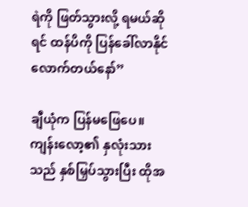ရဲကို ဖြတ်သွားလို့ ရမယ်ဆိုရင် ထန်ပိကို ပြန်ခေါ်လာနိုင်လောက်တယ်နော်”

ချီယုံက ပြန်မဖြေပေ။ ကျန်းလော့၏ နှလုံးသားသည် နှစ်မြှပ်သွားပြီး ထိုအ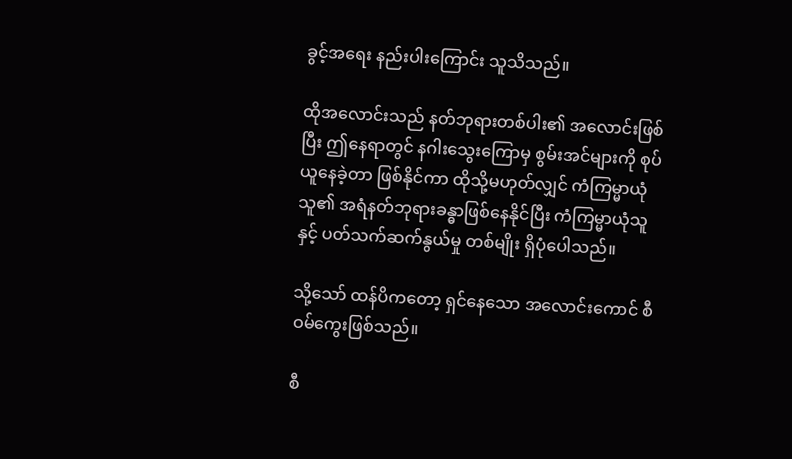ခွင့်အရေး နည်းပါးကြောင်း သူသိသည်။

ထိုအလောင်းသည် နတ်ဘုရားတစ်ပါး၏ အလောင်းဖြစ်ပြီး ဤနေရာတွင် နဂါးသွေးကြောမှ စွမ်းအင်များကို စုပ်ယူနေခဲ့တာ ဖြစ်နိုင်ကာ ထိုသို့မဟုတ်လျှင် ကံကြမ္မာယုံသူ၏ အရံနတ်ဘုရားခန္ဓာဖြစ်နေနိုင်ပြီး ကံကြမ္မာယုံသူနှင့် ပတ်သက်ဆက်နွယ်မှု တစ်မျိုး ရှိပုံပေါသည်။

သို့သော် ထန်ပိကတော့ ရှင်နေသော အလောင်းကောင် စီဝမ်ကွေးဖြစ်သည်။

စီ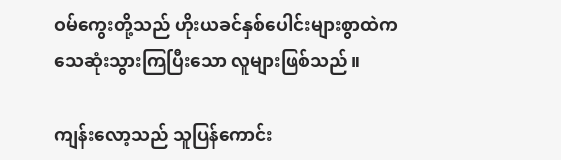ဝမ်ကွေးတို့သည် ဟိုးယခင်နှစ်ပေါင်းများစွာထဲက သေဆုံးသွားကြပြီးသော လူများဖြစ်သည်။

ကျန်းလော့သည် သူပြန်ကောင်း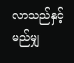လာသည်နှင့် မည်မျှ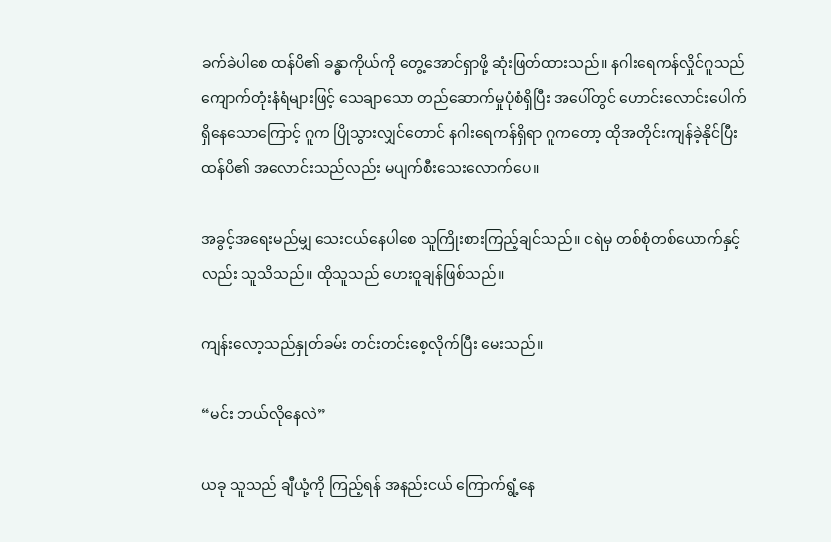ခက်ခဲပါစေ ထန်ပိ၏ ခန္ဓာကိုယ်ကို တွေ့အောင်ရှာဖို့ ဆုံးဖြတ်ထားသည်။ နဂါးရေကန်လှိုင်ဂူသည် ကျောက်တုံးနံရံများဖြင့် သေချာသော တည်ဆောက်မှုပုံစံရှိပြီး အပေါ်တွင် ဟောင်းလောင်းပေါက်ရှိနေသောကြောင့် ဂူက ပြိုသွားလျှင်တောင် နဂါးရေကန်ရှိရာ ဂူကတော့ ထိုအတိုင်းကျန်ခဲ့နိုင်ပြီး ထန်ပိ၏ အလောင်းသည်လည်း မပျက်စီးသေးလောက်ပေ။

အခွင့်အရေးမည်မျှ သေးငယ်နေပါစေ သူကြိုးစားကြည့်ချင်သည်။ ငရဲမှ တစ်စုံတစ်ယောက်နှင့်လည်း သူသိသည်။ ထိုသူသည် ဟေးဝူချန်ဖြစ်သည်။

ကျန်းလော့သည်နှုတ်ခမ်း တင်းတင်းစေ့လိုက်ပြီး မေးသည်။

“မင်း ဘယ်လိုနေလဲ”

ယခု သူသည် ချီယုံ့ကို ကြည့်ရန် အနည်းငယ် ကြောက်ရွံ့နေ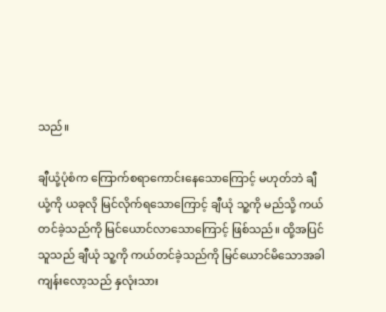သည်။

ချီယုံ့ပုံစံက ကြောက်စရာကောင်းနေသောကြောင့် မဟုတ်ဘဲ ချီယုံ့ကို ယခုလို မြင်လိုက်ရသောကြောင့် ချီယုံ သူ့ကို မည်သို့ ကယ်တင်ခဲ့သည်ကို မြင်ယောင်လာသောကြောင့် ဖြစ်သည်။ ထို့အပြင် သူသည် ချီယုံ သူ့ကို ကယ်တင်ခဲ့သည်ကို မြင်ယောင်မိသောအခါ ကျန်းလော့သည် နှလုံးသား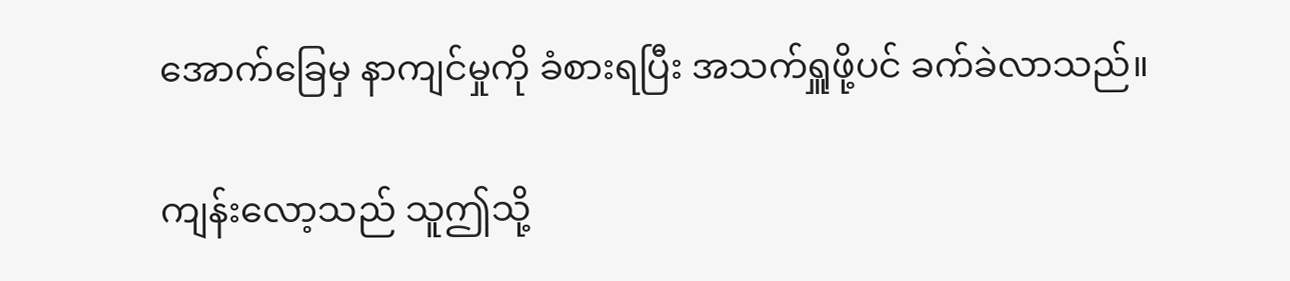အောက်ခြေမှ နာကျင်မှုကို ခံစားရပြီး အသက်ရှူဖို့ပင် ခက်ခဲလာသည်။

ကျန်းလော့သည် သူဤသို့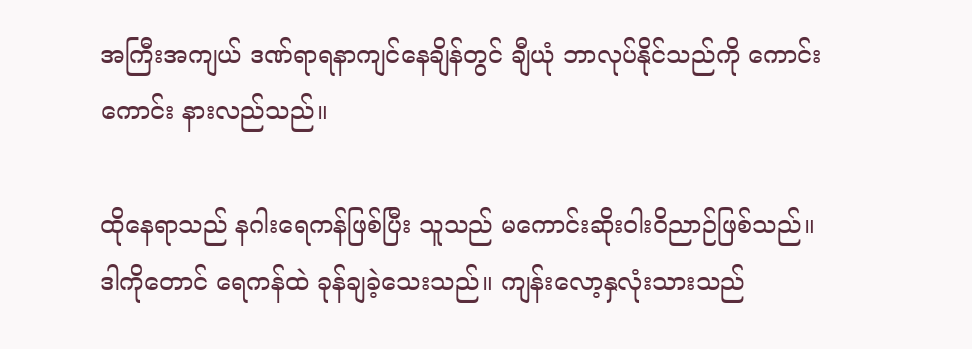အကြီးအကျယ် ဒဏ်ရာရနာကျင်နေချိန်တွင် ချီယုံ ဘာလုပ်နိုင်သည်ကို ကောင်းကောင်း နားလည်သည်။

ထိုနေရာသည် နဂါးရေကန်ဖြစ်ပြီး သူသည် မကောင်းဆိုးဝါးဝိညာဉ်ဖြစ်သည်။ ဒါကိုတောင် ရေကန်ထဲ ခုန်ချခဲ့သေးသည်။ ကျန်းလော့နှလုံးသားသည်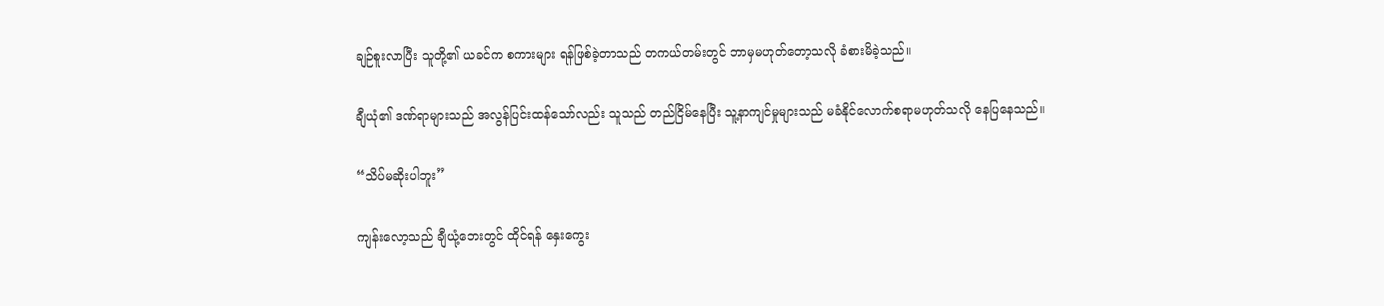ချဉ်စူးလာပြီး သူတို့၏ ယခင်က စကားများ ရန်ဖြစ်ခဲ့တာသည် တကယ်တမ်းတွင် ဘာမှမဟုတ်တော့သလို ခံစားမိခဲ့သည်။

ချီယုံ၏ ဒဏ်ရာများသည် အလွန်ပြင်းထန်သော်လည်း သူသည် တည်ငြိမ်နေပြီး သူ့နာကျင်မှုများသည် မခံနိုင်လောက်စရာမဟုတ်သလို နေပြနေသည်။

“သိပ်မဆိုးပါဘူး”

ကျန်းလော့သည် ချီယုံ့ဘေးတွင် ထိုင်ရန် နှေးကွေး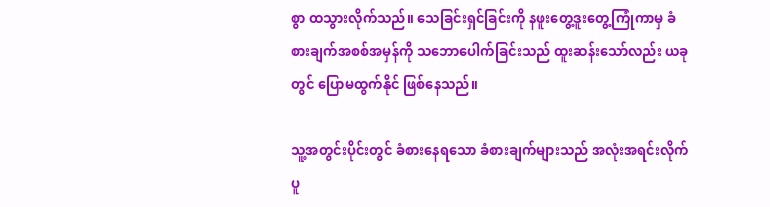စွာ ထသွားလိုက်သည်။ သေခြင်းရှင်ခြင်းကို နဖူးတွေ့ဒူးတွေ့ကြုံကာမှ ခံစားချက်အစစ်အမှန်ကို သဘောပေါက်ခြင်းသည် ထူးဆန်းသော်လည်း ယခုတွင် ပြောမထွက်နိုင် ဖြစ်နေသည်။

သူ့အတွင်းပိုင်းတွင် ခံစားနေရသော ခံစားချက်များသည် အလုံးအရင်းလိုက် ပူ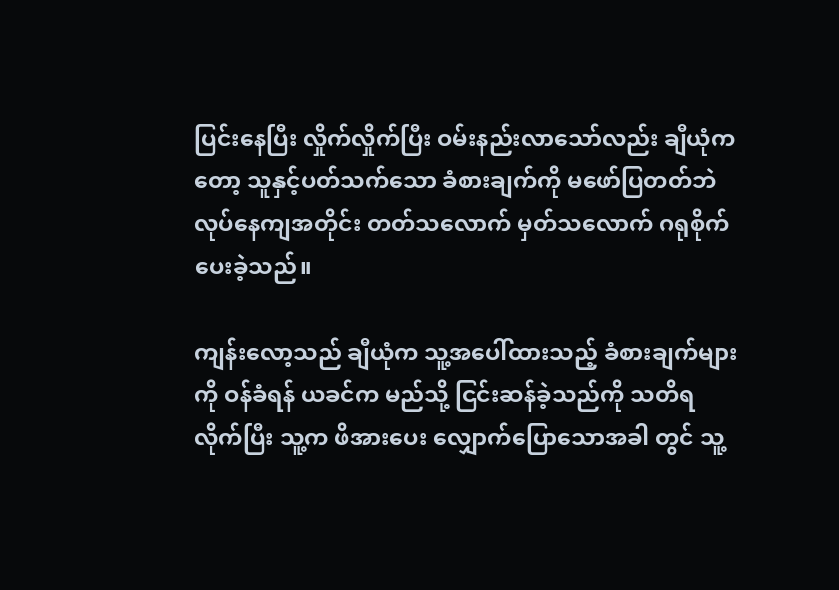ပြင်းနေပြီး လှိုက်လှိုက်ပြီး ဝမ်းနည်းလာသော်လည်း ချီယုံကတော့ သူနှင့်ပတ်သက်သော ခံစားချက်ကို မဖော်ပြတတ်ဘဲ လုပ်နေကျအတိုင်း တတ်သလောက် မှတ်သလောက် ဂရုစိုက်ပေးခဲ့သည်။

ကျန်းလော့သည် ချီယုံက သူ့အပေါ်ထားသည့် ခံစားချက်များကို ဝန်ခံရန် ယခင်က မည်သို့ ငြင်းဆန်ခဲ့သည်ကို သတိရလိုက်ပြီး သူ့က ဖိအားပေး လျှောက်ပြောသောအခါ တွင် သူ့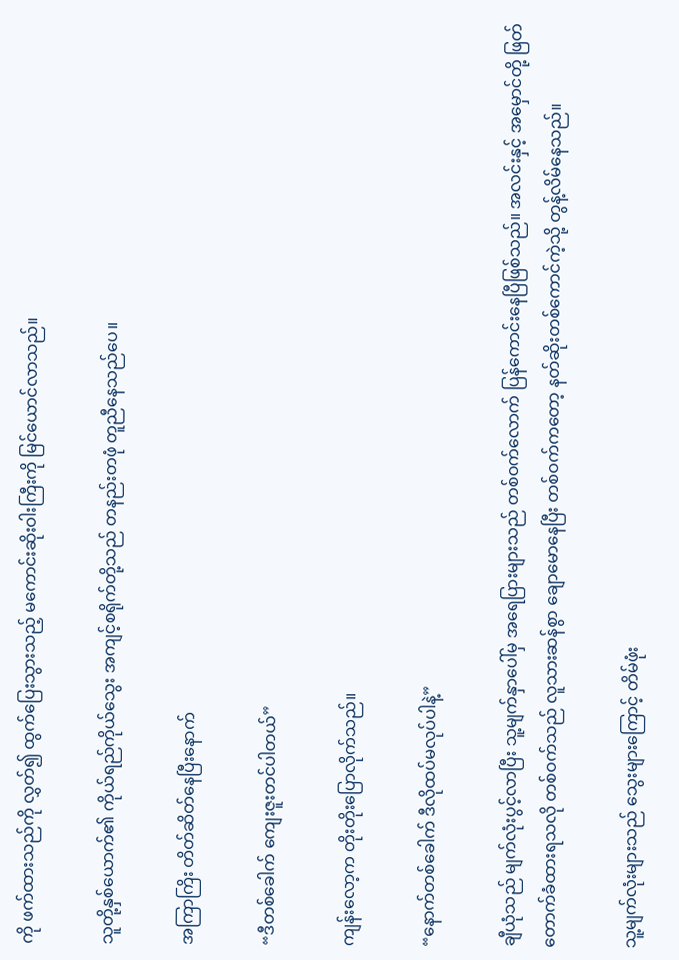ကို ဖက်ထားသည်ကို လွှတ်၍ ထွက်ပြေးသွားသည့် မကောင်းဆိုးဝါးကြီးကို မြင်ယောင်လာသည်။

သူတို့နှစ်ယောက်၏ ကိုယ်ရည်ကိုယ်သွေး အကျင့်စရိုက်တို့သည် တနည်းတဖုံ တူညီနေသည်ပေ။

အကြာကြိး တိတ်ဆိတ်နေပြီးနောက်

“ဒီတစ်ခေါက် ကျေးဇူးတင်ပါတယ်”

ကျန်းလော့က တိုးတိုးပြောလိုက်သည်။

“နောက်တစ်ခေါက် ဒီလိုထပ်မလုပ်ပါနဲ့”

ချီယုံသည် မျက်လုံးပွင့်လာပြီး သူ့မျက်နှာပေါ်မှ အရေပြားများသည် တစ်ဝက်လောက် ပြန်ကောင်းနေပြီဖြစ်သည်။ အလင်းနှင့် အမှောင်တို့ ဖြတ်တောက်ခံထားရသလို တစ်ဝက်သည် လူသားဆန်စွာ ချောမောနေပြီး တစ်ဝက်ကတော့ နတ်ဆိုးတစ်ကောင်ကဲ့သို့ တွန့်လိမ်နေသည်။

သူ့မျက်လုံးများသည် သွေးများကြောင့် တိမ်ဖုံး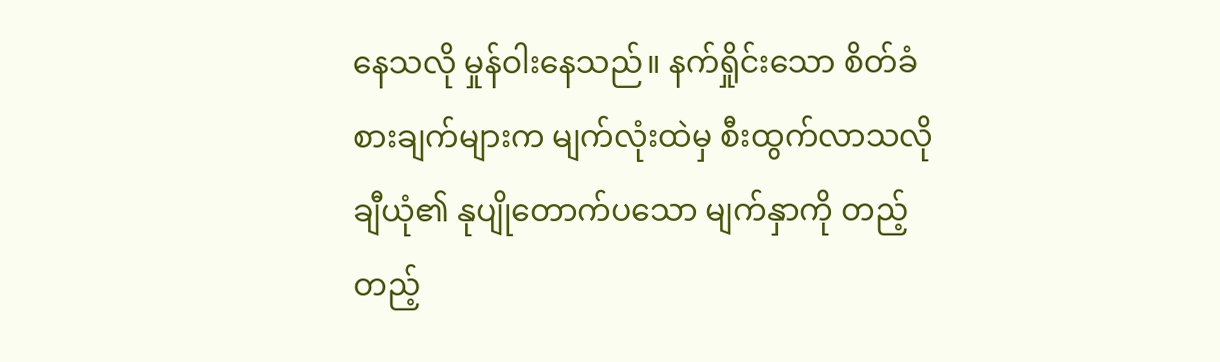နေသလို မှုန်ဝါးနေသည်။ နက်ရှိုင်းသော စိတ်ခံစားချက်များက မျက်လုံးထဲမှ စီးထွက်လာသလို ချီယုံ၏ နုပျိုတောက်ပသော မျက်နှာကို တည့်တည့်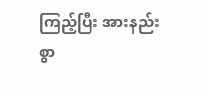ကြည့်ပြီး အားနည်းစွာ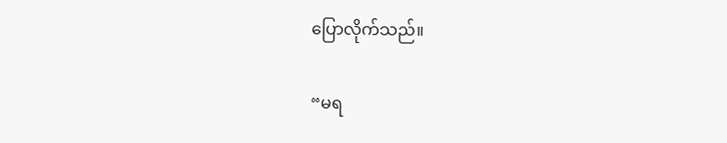ပြောလိုက်သည်။

“မရ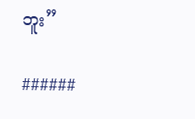ဘူး”

######